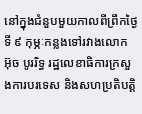នៅក្នុងជំនួបមួយកាលពីព្រឹកថ្ងៃទី ៩ កុម្ភៈកន្លងទៅរវាងលោក អ៊ុច បូររិទ្ធ រដ្ឋលេខាធិការក្រសួងការបរទេស និងសហប្រតិបត្តិ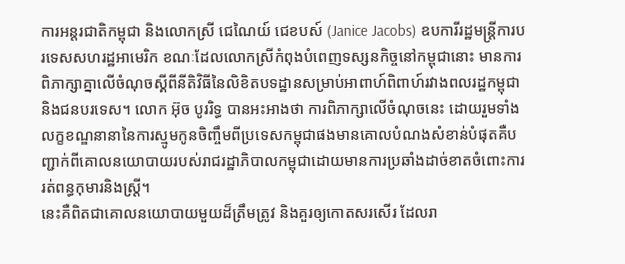ការអន្តរជាតិកម្ពុជា និងលោកស្រី ជេណៃយ៍ ជេខបស៍ (Janice Jacobs) ឧបការីរដ្ឋមន្ត្រីការបរទេសសហរដ្ឋអាមេរិក ខណៈដែលលោកស្រីកំពុងបំពេញទស្សនកិច្ចនៅកម្ពុជានោះ មានការពិភាក្សាគ្នាលើចំណុចស្គីពីនីតិវិធីនៃលិខិតបទដ្ឋានសម្រាប់អាពាហ៍ពិពាហ៍រវាងពលរដ្ឋកម្ពុជា និងជនបរទេស។ លោក អ៊ុច បូររិទ្ធ បានអះអាងថា ការពិភាក្សាលើចំណុចនេះ ដោយរួមទាំងលក្ខខណ្ឌនានានៃការស្មូមកូនចិញ្ចឹមពីប្រទេសកម្ពុជាផងមានគោលបំណងសំខាន់បំផុតគឺបញ្ជាក់ពីគោលនយោបាយរបស់រាជរដ្ឋាភិបាលកម្ពុជាដោយមានការប្រឆាំងដាច់ខាតចំពោះការរត់ពន្ធកុមារនិងស្ត្រី។
នេះគឺពិតជាគោលនយោបាយមួយដ៏ត្រឹមត្រូវ និងគួរឲ្យកោតសរសើរ ដែលរា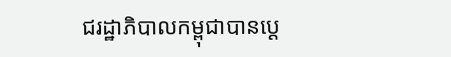ជរដ្ឋាភិបាលកម្ពុជាបានប្ដេ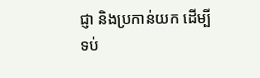ជ្ញា និងប្រកាន់យក ដើម្បីទប់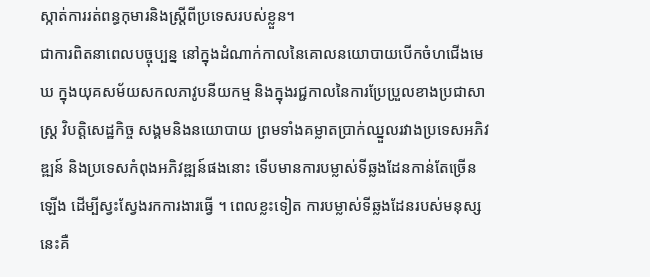ស្កាត់ការរត់ពន្ធកុមារនិងស្ត្រីពីប្រទេសរបស់ខ្លួន។
ជាការពិតនាពេលបច្ចុប្បន្ន នៅក្នុងដំណាក់កាលនៃគោលនយោបាយបើកចំហជើងមេឃ ក្នុងយុគសម័យសកលភាវូបនីយកម្ម និងក្នុងរជ្ជកាលនៃការប្រែប្រួលខាងប្រជាសាស្ត្រ វិបត្តិសេដ្ឋកិច្ច សង្គមនិងនយោបាយ ព្រមទាំងគម្លាតប្រាក់ឈ្នួលរវាងប្រទេសអភិវឌ្ឍន៍ និងប្រទេសកំពុងអភិវឌ្ឍន៍ផងនោះ ទើបមានការបម្លាស់ទីឆ្លងដែនកាន់តែច្រើនឡើង ដើម្បីស្វះស្វែងរកការងារធ្វើ ។ ពេលខ្លះទៀត ការបម្លាស់ទីឆ្លងដែនរបស់មនុស្សនេះគឺ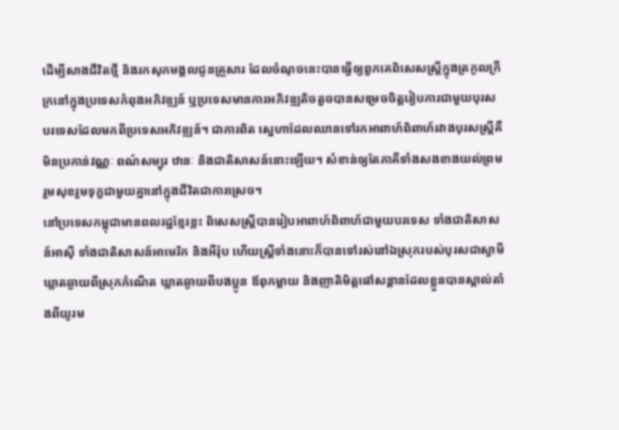ដើម្បីសាងជីវិតថ្មី និងរកសុភមង្គលជូនគ្រួសារ ដែលចំណុចនេះបានធ្វើឲ្យពួកគេពិសេសស្ត្រីក្នុងត្រកូលក្រីក្រនៅក្នុងប្រទេសកំពុងអភិវឌ្ឍន៍ ឬប្រទេសមានការអភិវឌ្ឍតិចតួចបានសម្រេចចិត្តរៀបការជាមួយបុរសបរទេសដែលមកពីប្រទេសអភិវឌ្ឍន៍។ ជាការពិត ស្នេហាដែលឈានទៅរកអាពាហ៍ពិពាហ៍រវាងបុរសស្ត្រីគឺមិនប្រកាន់វណ្ណៈ ពណ៌សម្បុរ ឋានៈ និងជាតិសាសន៍នោះឡើយ។ សំខាន់ឲ្យតែភាគីទាំងសងខាងយល់ព្រមរួមសុខរួមទុក្ខជាមួយគ្នានៅក្នុងជីវិតជាការស្រេច។
នៅប្រទេសកម្ពុជាមានពលរដ្ឋខ្មែរខ្លះ ពិសេសស្ត្រីបានរៀបអាពាហ៍ពិពាហ៍ជាមួយបរទេស ទាំងជាតិសាសន៍អាស៊ី ទាំងជាតិសាសន៍អាមេរិក និងអឺរ៉ុប ហើយស្ត្រីទាំងនោះក៏បានទៅរស់នៅឯស្រុករបស់បុរសជាស្វាមី ឃ្លាតឆ្ងាយពីស្រុកកំណើត ឃ្លាតឆ្ងាយពីបងប្អូន ឪពុកម្ដាយ និងញាតិមិត្តផៅសន្ដានដែលខ្លួនបានស្គាល់តាំងពីយូរម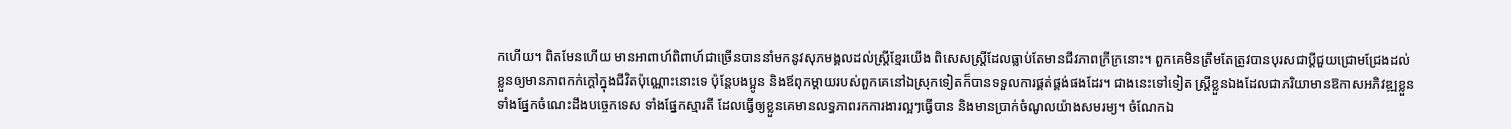កហើយ។ ពិតមែនហើយ មានអាពាហ៍ពិពាហ៍ជាច្រើនបាននាំមកនូវសុភមង្គលដល់ស្ត្រីខ្មែរយើង ពិសេសស្ត្រីដែលធ្លាប់តែមានជីវភាពក្រីក្រនោះ។ ពួកគេមិនត្រឹមតែត្រូវបានបុរសជាប្ដីជួយជ្រោមជ្រែងដល់ខ្លួនឲ្យមានភាពកក់ក្ដៅក្នុងជីវិតប៉ុណ្ណោះនោះទេ ប៉ុន្តែបងប្អូន និងឪពុកម្ដាយរបស់ពួកគេនៅឯស្រុកទៀតក៏បានទទួលការផ្គត់ផ្គង់ផងដែរ។ ជាងនេះទៅទៀត ស្ត្រីខ្លួនឯងដែលជាភរិយាមានឱកាសអភិវឌ្ឍខ្លួនទាំងផ្នែកចំណេះដឹងបច្ចេកទេស ទាំងផ្នែកស្មារតី ដែលធ្វើឲ្យខ្លួនគេមានលទ្ធភាពរកការងារល្អៗធ្វើបាន និងមានប្រាក់ចំណូលយ៉ាងសមរម្យ។ ចំណែកឯ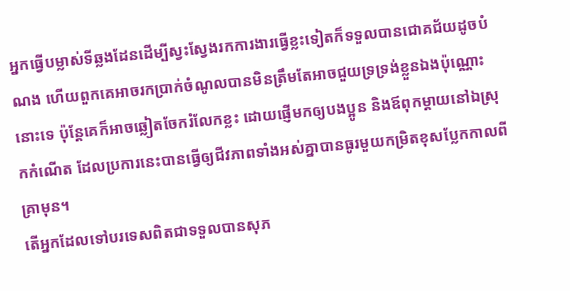អ្នកធ្វើបម្លាស់ទីឆ្លងដែនដើម្បីស្វះស្វែងរកការងារធ្វើខ្លះទៀតក៏ទទួលបានជោគជ័យដូចបំណង ហើយពួកគេអាចរកប្រាក់ចំណូលបានមិនត្រឹមតែអាចជួយទ្រទ្រង់ខ្លួនឯងប៉ុណ្ណោះនោះទេ ប៉ុន្តែគេក៏អាចឆ្លៀតចែករំលែកខ្លះ ដោយផ្ញើមកឲ្យបងប្អូន និងឪពុកម្ដាយនៅឯស្រុកកំណើត ដែលប្រការនេះបានធ្វើឲ្យជីវភាពទាំងអស់គ្នាបានធូរមួយកម្រិតខុសប្លែកកាលពីគ្រាមុន។
តើអ្នកដែលទៅបរទេសពិតជាទទួលបានសុភ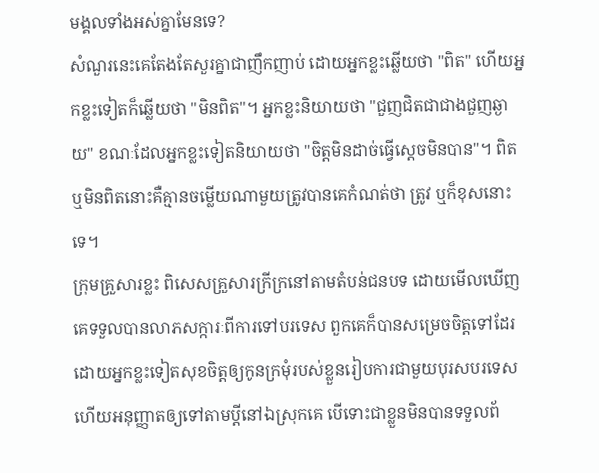មង្គលទាំងអស់គ្នាមែនទេ?
សំណួរនេះគេតែងតែសួរគ្នាជាញឹកញាប់ ដោយអ្នកខ្លះឆ្លើយថា "ពិត" ហើយអ្នកខ្លះទៀតក៏ឆ្លើយថា "មិនពិត"។ អ្នកខ្លះនិយាយថា "ជួញជិតជាជាងជួញឆ្ងាយ" ខណៈដែលអ្នកខ្លះទៀតនិយាយថា "ចិត្តមិនដាច់ធ្វើស្ដេចមិនបាន"។ ពិត ឬមិនពិតនោះគឺគ្មានចម្លើយណាមួយត្រូវបានគេកំណត់ថា ត្រូវ ឬក៏ខុសនោះទេ។
ក្រុមគ្រួសារខ្លះ ពិសេសគ្រួសារក្រីក្រនៅតាមតំបន់ជនបទ ដោយមើលឃើញគេទទួលបានលាភសក្ការៈពីការទៅបរទេស ពួកគេក៏បានសម្រេចចិត្តទៅដែរ ដោយអ្នកខ្លះទៀតសុខចិត្តឲ្យកូនក្រមុំរបស់ខ្លួនរៀបការជាមួយបុរសបរទេស ហើយអនុញ្ញាតឲ្យទៅតាមប្ដីនៅឯស្រុកគេ បើទោះជាខ្លួនមិនបានទទួលព័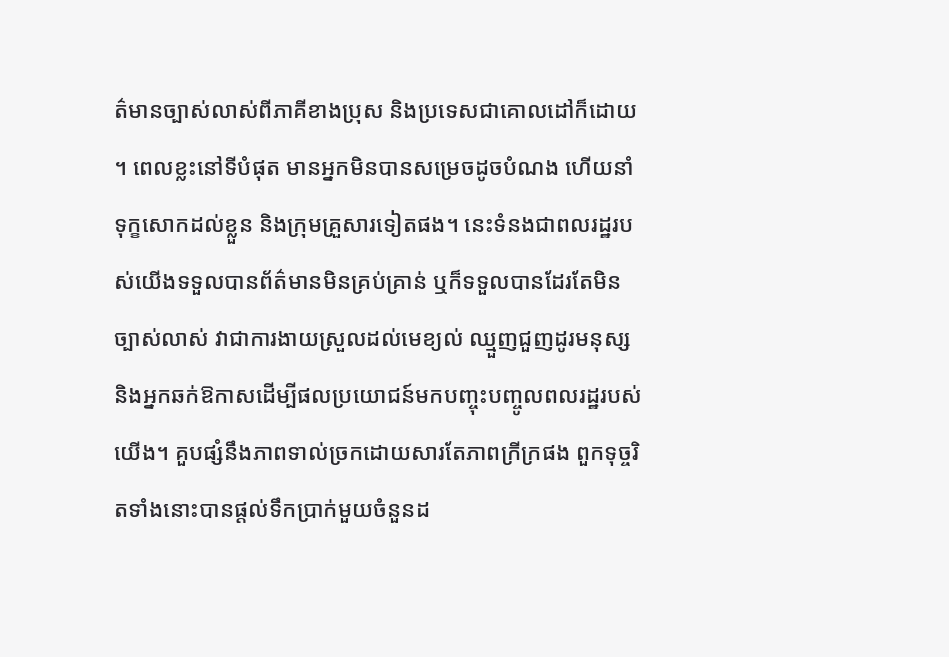ត៌មានច្បាស់លាស់ពីភាគីខាងប្រុស និងប្រទេសជាគោលដៅក៏ដោយ ។ ពេលខ្លះនៅទីបំផុត មានអ្នកមិនបានសម្រេចដូចបំណង ហើយនាំទុក្ខសោកដល់ខ្លួន និងក្រុមគ្រួសារទៀតផង។ នេះទំនងជាពលរដ្ឋរបស់យើងទទួលបានព័ត៌មានមិនគ្រប់គ្រាន់ ឬក៏ទទួលបានដែរតែមិនច្បាស់លាស់ វាជាការងាយស្រួលដល់មេខ្យល់ ឈ្មួញជួញដូរមនុស្ស និងអ្នកឆក់ឱកាសដើម្បីផលប្រយោជន៍មកបញ្ចុះបញ្ចូលពលរដ្ឋរបស់យើង។ គួបផ្សំនឹងភាពទាល់ច្រកដោយសារតែភាពក្រីក្រផង ពួកទុច្ចរិតទាំងនោះបានផ្ដល់ទឹកប្រាក់មួយចំនួនដ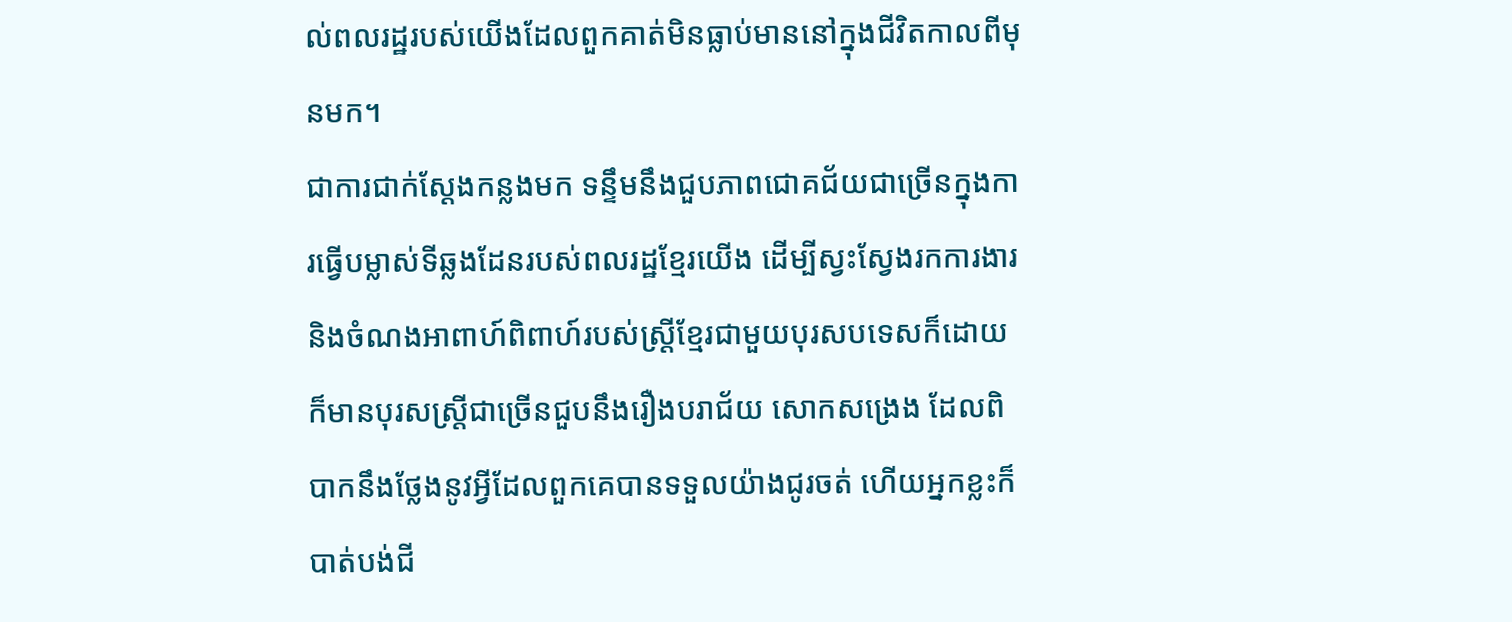ល់ពលរដ្ឋរបស់យើងដែលពួកគាត់មិនធ្លាប់មាននៅក្នុងជីវិតកាលពីមុនមក។
ជាការជាក់ស្ដែងកន្លងមក ទន្ទឹមនឹងជួបភាពជោគជ័យជាច្រើនក្នុងការធ្វើបម្លាស់ទីឆ្លងដែនរបស់ពលរដ្ឋខ្មែរយើង ដើម្បីស្វះស្វែងរកការងារ និងចំណងអាពាហ៍ពិពាហ៍របស់ស្ត្រីខ្មែរជាមួយបុរសបទេសក៏ដោយ ក៏មានបុរសស្ត្រីជាច្រើនជួបនឹងរឿងបរាជ័យ សោកសង្រេង ដែលពិបាកនឹងថ្លែងនូវអ្វីដែលពួកគេបានទទួលយ៉ាងជូរចត់ ហើយអ្នកខ្លះក៏បាត់បង់ជី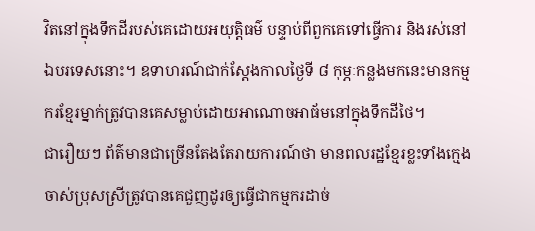វិតនៅក្នុងទឹកដីរបស់គេដោយអយុត្តិធម៌ បន្ទាប់ពីពួកគេទៅធ្វើការ និងរស់នៅឯបរទេសនោះ។ ឧទាហរណ៍ជាក់ស្ដែងកាលថ្ងៃទី ៨ កុម្ភៈកន្លងមកនេះមានកម្មករខ្មែរម្នាក់ត្រូវបានគេសម្លាប់ដោយអាណោចអាធ័មនៅក្នុងទឹកដីថៃ។
ជារឿយៗ ព័ត៌មានជាច្រើនតែងតែរាយការណ៍ថា មានពលរដ្ឋខ្មែរខ្លះទាំងក្មេងចាស់ប្រុសស្រីត្រូវបានគេជួញដូរឲ្យធ្វើជាកម្មករដាច់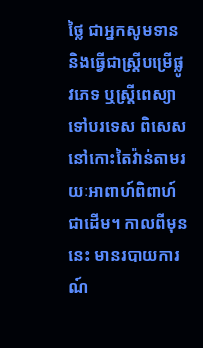ថ្លៃ ជាអ្នកសូមទាន និងធ្វើជាស្ត្រីបម្រើផ្លូវភេទ ឬស្ត្រីពេស្យាទៅបរទេស ពិសេសនៅកោះតៃវ៉ាន់តាមរយៈអាពាហ៍ពិពាហ៍ជាដើម។ កាលពីមុននេះ មានរបាយការណ៍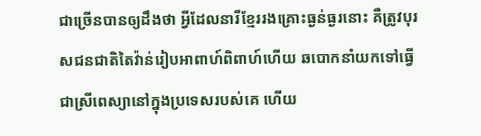ជាច្រើនបានឲ្យដឹងថា អ្វីដែលនារីខ្មែររងគ្រោះធ្ងន់ធ្ងរនោះ គឺត្រូវបុរសជនជាតិតៃវ៉ាន់រៀបអាពាហ៍ពិពាហ៍ហើយ ឆបោកនាំយកទៅធ្វើជាស្រីពេស្យានៅក្នុងប្រទេសរបស់គេ ហើយ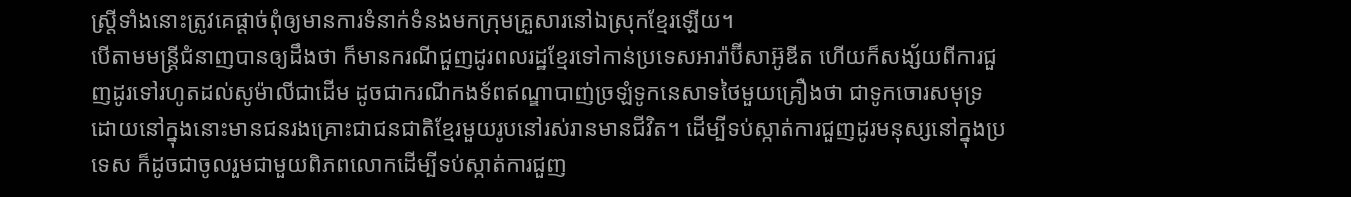ស្ត្រីទាំងនោះត្រូវគេផ្ដាច់ពុំឲ្យមានការទំនាក់ទំនងមកក្រុមគ្រួសារនៅឯស្រុកខ្មែរឡើយ។
បើតាមមន្ត្រីជំនាញបានឲ្យដឹងថា ក៏មានករណីជួញដូរពលរដ្ឋខ្មែរទៅកាន់ប្រទេសអារ៉ាប៊ីសាអ៊ូឌីត ហើយក៏សង្ស័យពីការជួញដូរទៅរហូតដល់សូម៉ាលីជាដើម ដូចជាករណីកងទ័ពឥណ្ឌាបាញ់ច្រឡំទូកនេសាទថៃមួយគ្រឿងថា ជាទូកចោរសមុទ្រ ដោយនៅក្នុងនោះមានជនរងគ្រោះជាជនជាតិខ្មែរមួយរូបនៅរស់រានមានជីវិត។ ដើម្បីទប់ស្កាត់ការជួញដូរមនុស្សនៅក្នុងប្រទេស ក៏ដូចជាចូលរួមជាមួយពិភពលោកដើម្បីទប់ស្កាត់ការជួញ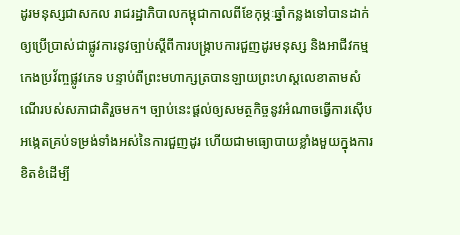ដូរមនុស្សជាសកល រាជរដ្ឋាភិបាលកម្ពុជាកាលពីខែកុម្ភៈឆ្នាំកន្លងទៅបានដាក់ឲ្យប្រើប្រាស់ជាផ្លូវការនូវច្បាប់ស្ដីពីការបង្ក្រាបការជួញដូរមនុស្ស និងអាជីវកម្មកេងប្រវ័ញ្ចផ្លូវភេទ បន្ទាប់ពីព្រះមហាក្សត្របានឡាយព្រះហស្តលេខាតាមសំណើរបស់សភាជាតិរួចមក។ ច្បាប់នេះផ្ដល់ឲ្យសមត្ថកិច្ចនូវអំណាចធ្វើការស៊ើបអង្កេតគ្រប់ទម្រង់ទាំងអស់នៃការជួញដូរ ហើយជាមធ្យោបាយខ្លាំងមួយក្នុងការខិតខំដើម្បី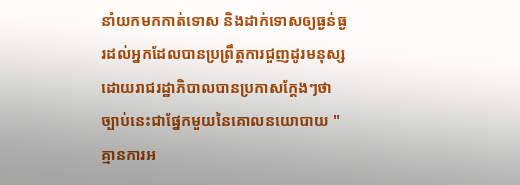នាំយកមកកាត់ទោស និងដាក់ទោសឲ្យធ្ងន់ធ្ងរដល់អ្នកដែលបានប្រព្រឹត្តការជួញដូរមនុស្ស ដោយរាជរដ្ឋាភិបាលបានប្រកាសក្ដែងៗថា ច្បាប់នេះជាផ្នែកមួយនៃគោលនយោបាយ "គ្មានការអ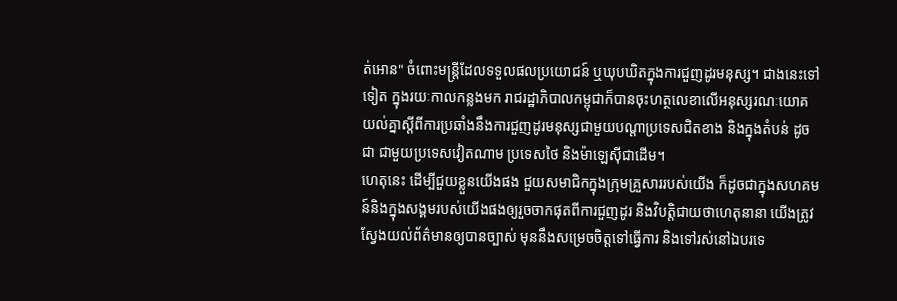ត់អោន" ចំពោះមន្ត្រីដែលទទួលផលប្រយោជន៍ ឬឃុបឃិតក្នុងការជួញដូរមនុស្ស។ ជាងនេះទៅទៀត ក្នុងរយៈកាលកន្លងមក រាជរដ្ឋាភិបាលកម្ពុជាក៏បានចុះហត្ថលេខាលើអនុស្សរណៈយោគយល់គ្នាស្ដីពីការប្រឆាំងនឹងការជួញដូរមនុស្សជាមួយបណ្ដាប្រទេសជិតខាង និងក្នុងតំបន់ ដូចជា ជាមួយប្រទេសវៀតណាម ប្រទេសថៃ និងម៉ាឡេស៊ីជាដើម។
ហេតុនេះ ដើម្បីជួយខ្លួនយើងផង ជួយសមាជិកក្នុងក្រុមគ្រួសាររបស់យើង ក៏ដូចជាក្នុងសហគមន៍និងក្នុងសង្គមរបស់យើងផងឲ្យរួចចាកផុតពីការជួញដូរ និងវិបត្តិជាយថាហេតុនានា យើងត្រូវស្វែងយល់ព័ត៌មានឲ្យបានច្បាស់ មុននឹងសម្រេចចិត្តទៅធ្វើការ និងទៅរស់នៅឯបរទេ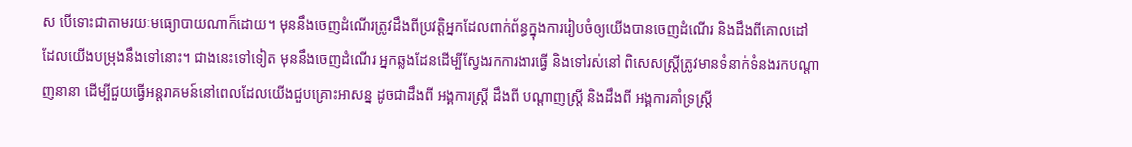ស បើទោះជាតាមរយៈមធ្យោបាយណាក៏ដោយ។ មុននឹងចេញដំណើរត្រូវដឹងពីប្រវត្តិអ្នកដែលពាក់ព័ន្ធក្នុងការរៀបចំឲ្យយើងបានចេញដំណើរ និងដឹងពីគោលដៅដែលយើងបម្រុងនឹងទៅនោះ។ ជាងនេះទៅទៀត មុននឹងចេញដំណើរ អ្នកឆ្លងដែនដើម្បីស្វែងរកការងារធ្វើ និងទៅរស់នៅ ពិសេសស្ត្រីត្រូវមានទំនាក់ទំនងរកបណ្ដាញនានា ដើម្បីជួយធ្វើអន្តរាគមន៍នៅពេលដែលយើងជួបគ្រោះអាសន្ន ដូចជាដឹងពី អង្គការស្ត្រី ដឹងពី បណ្ដាញស្ត្រី និងដឹងពី អង្គការគាំទ្រស្ត្រី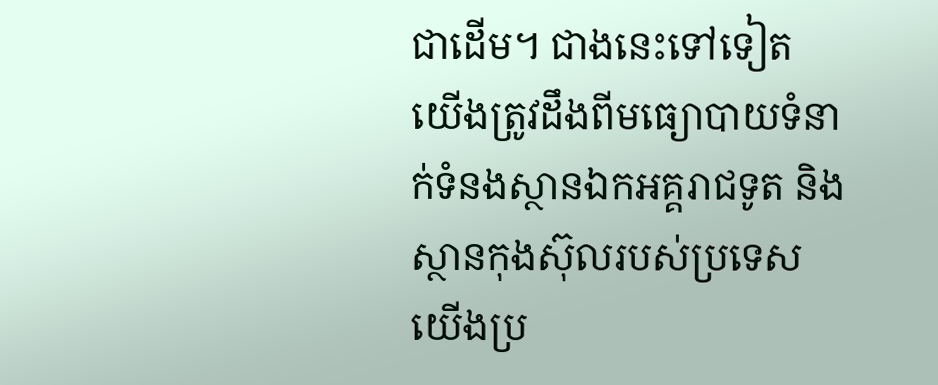ជាដើម។ ជាងនេះទៅទៀត យើងត្រូវដឹងពីមធ្យោបាយទំនាក់ទំនងស្ថានឯកអគ្គរាជទូត និងស្ថានកុងស៊ុលរបស់ប្រទេសយើងប្រ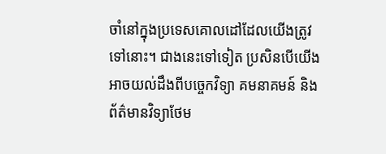ចាំនៅក្នុងប្រទេសគោលដៅដែលយើងត្រូវទៅនោះ។ ជាងនេះទៅទៀត ប្រសិនបើយើងអាចយល់ដឹងពីបច្ចេកវិទ្យា គមនាគមន៍ និងព័ត៌មានវិទ្យាថែម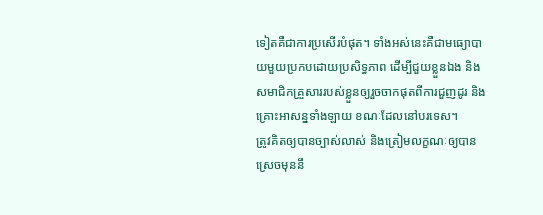ទៀតគឺជាការប្រសើរបំផុត។ ទាំងអស់នេះគឺជាមធ្យោបាយមួយប្រកបដោយប្រសិទ្ធភាព ដើម្បីជួយខ្លួនឯង និងសមាជិកគ្រួសាររបស់ខ្លួនឲ្យរួចចាកផុតពីការជួញដូរ និងគ្រោះអាសន្នទាំងឡាយ ខណៈដែលនៅបរទេស។
ត្រូវគិតឲ្យបានច្បាស់លាស់ និងត្រៀមលក្ខណៈឲ្យបានស្រេចមុននឹ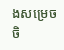ងសម្រេចចិ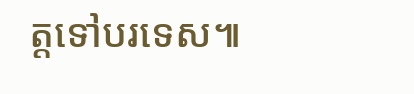ត្តទៅបរទេស៕